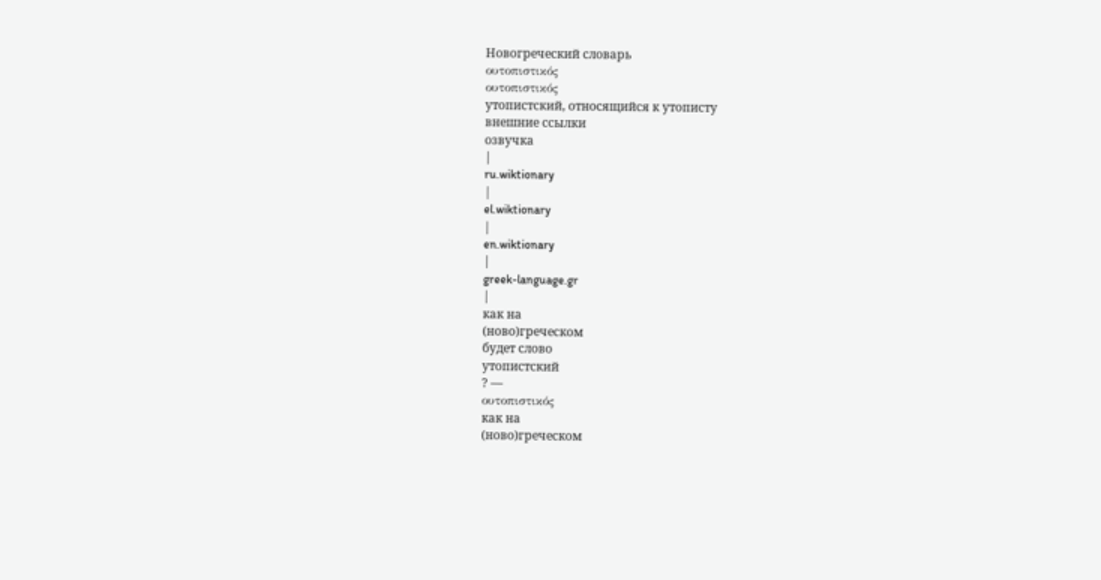Новогреческий словарь
ουτοπιστικός
ουτοπιστικός
утопистский, относящийся к утописту
внешние ссылки
озвучка
|
ru.wiktionary
|
el.wiktionary
|
en.wiktionary
|
greek-language.gr
|
как на
(ново)греческом
будет слово
утопистский
? —
ουτοπιστικός
как на
(ново)греческом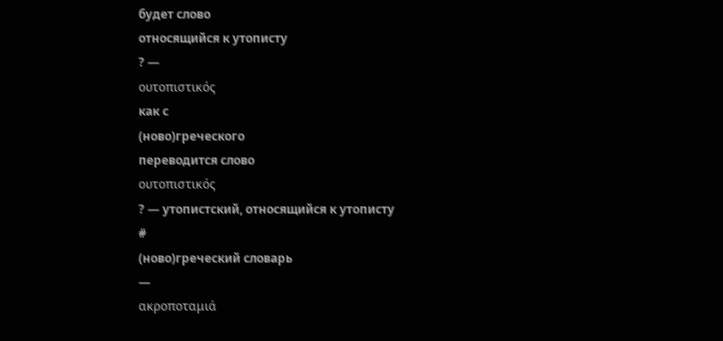будет слово
относящийся к утописту
? —
ουτοπιστικός
как с
(ново)греческого
переводится слово
ουτοπιστικός
? — утопистский, относящийся к утописту
#
(ново)греческий словарь
—
ακροποταμιά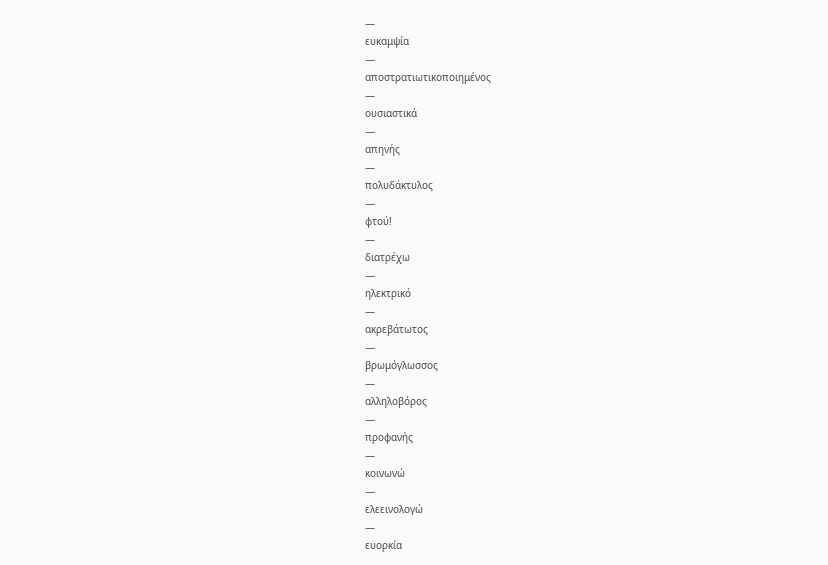—
ευκαμψία
—
αποστρατιωτικοποιημένος
—
ουσιαστικά
—
απηνής
—
πολυδάκτυλος
—
φτού!
—
διατρέχω
—
ηλεκτρικό
—
ακρεβάτωτος
—
βρωμόγλωσσος
—
αλληλοβόρος
—
προφανής
—
κοινωνώ
—
ελεεινολογώ
—
ευορκία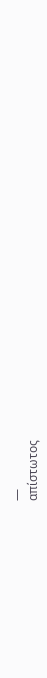—
απίστωτος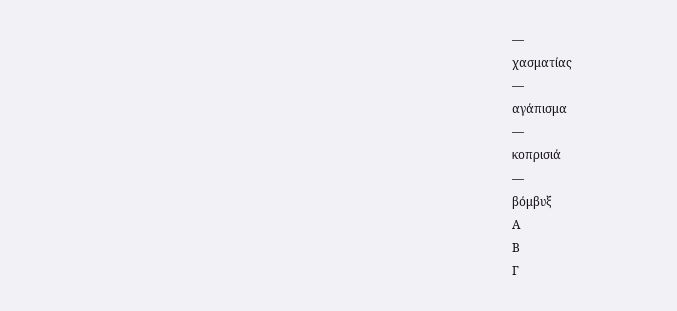—
χασματίας
—
αγάπισμα
—
κοπρισιά
—
βόμβυξ
Α
Β
Γ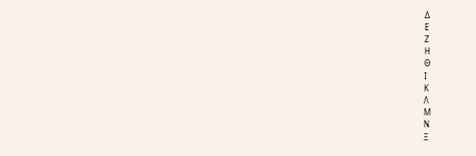Δ
Ε
Ζ
Η
Θ
Ι
Κ
Λ
Μ
Ν
Ξ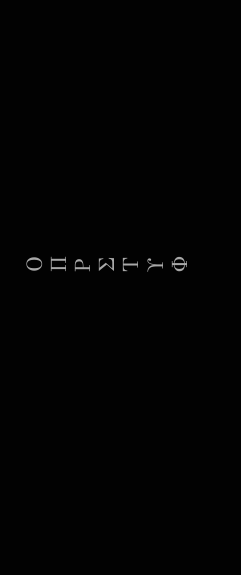Ο
Π
Ρ
Σ
Τ
Υ
Φ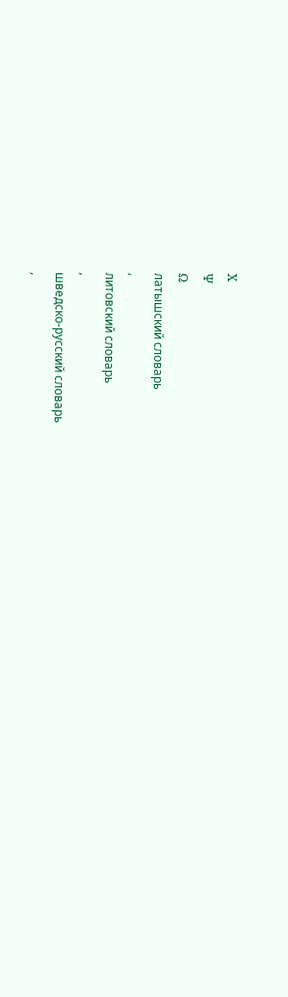Χ
Ψ
Ω
латышский словарь
,
литовский словарь
,
шведско-русский словарь
,